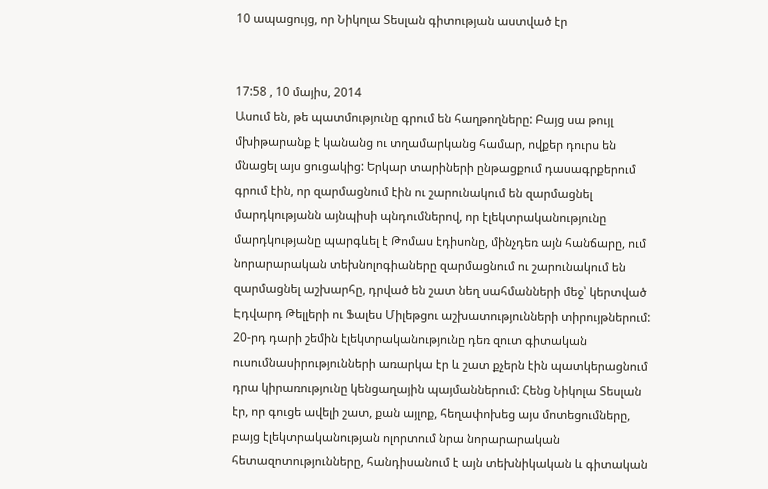10 ապացույց, որ Նիկոլա Տեսլան գիտության աստված էր


17:58 , 10 մայիս, 2014
Ասում են, թե պատմությունը գրում են հաղթողները: Բայց սա թույլ մխիթարանք է կանանց ու տղամարկանց համար, ովքեր դուրս են մնացել այս ցուցակից: Երկար տարիների ընթացքում դասագրքերում գրում էին, որ զարմացնում էին ու շարունակում են զարմացնել մարդկությանն այնպիսի պնդումներով, որ էլեկտրականությունը մարդկությանը պարգևել է Թոմաս էդիսոնը, մինչդեռ այն հանճարը, ում նորարարական տեխնոլոգիաները զարմացնում ու շարունակում են զարմացնել աշխարհը, դրված են շատ նեղ սահմանների մեջ՝ կերտված Էդվարդ Թելլերի ու Ֆալես Միլեթցու աշխատությունների տիրույթներում:
20-րդ դարի շեմին էլեկտրականությունը դեռ զուտ գիտական ուսումնասիրությունների առարկա էր և շատ քչերն էին պատկերացնում դրա կիրառությունը կենցաղային պայմաններում: Հենց Նիկոլա Տեսլան էր, որ գուցե ավելի շատ, քան այլոք, հեղափոխեց այս մոտեցումները, բայց էլեկտրականության ոլորտում նրա նորարարական հետազոտությունները, հանդիսանում է այն տեխնիկական և գիտական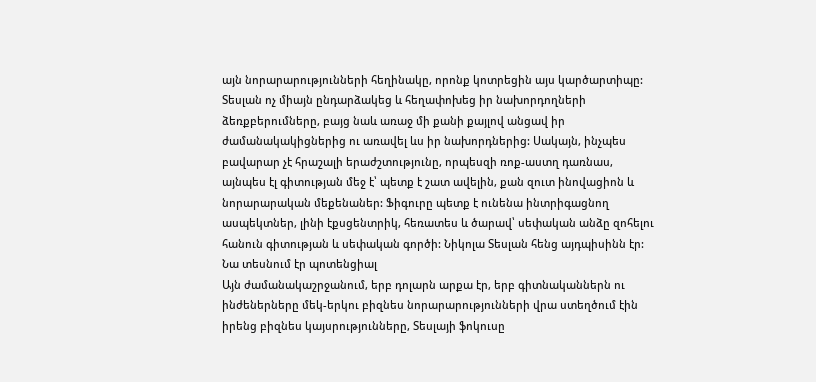այն նորարարությունների հեղինակը, որոնք կոտրեցին այս կարծարտիպը:
Տեսլան ոչ միայն ընդարձակեց և հեղափոխեց իր նախորդողների ձեռքբերումները, բայց նաև առաջ մի քանի քայլով անցավ իր ժամանակակիցներից ու առավել ևս իր նախորդներից: Սակայն, ինչպես բավարար չէ հրաշալի երաժշտությունը, որպեսզի ռոք-աստղ դառնաս, այնպես էլ գիտության մեջ է՝ պետք է շատ ավելին, քան զուտ ինովացիոն և նորարարական մեքենաներ: Ֆիգուրը պետք է ունենա ինտրիգացնող ասպեկտներ, լինի էքսցենտրիկ, հեռատես և ծարավ՝ սեփական անձը զոհելու հանուն գիտության և սեփական գործի: Նիկոլա Տեսլան հենց այդպիսինն էր:
Նա տեսնում էր պոտենցիալ
Այն ժամանակաշրջանում, երբ դոլարն արքա էր, երբ գիտնականներն ու ինժեներները մեկ-երկու բիզնես նորարարությունների վրա ստեղծում էին իրենց բիզնես կայսրությունները, Տեսլայի ֆոկուսը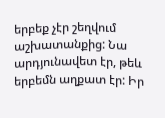երբեք չէր շեղվում աշխատանքից: Նա արդյունավետ էր, թեև երբեմն աղքատ էր: Իր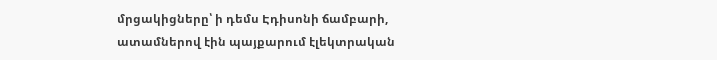մրցակիցները՝ ի դեմս Էդիսոնի ճամբարի, ատամներով էին պայքարում էլեկտրական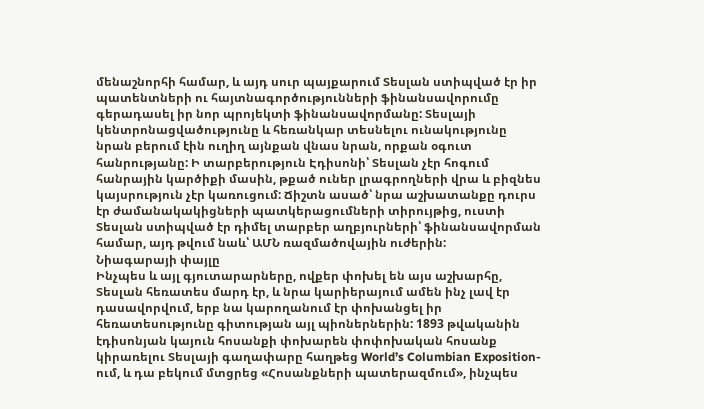մենաշնորհի համար, և այդ սուր պայքարում Տեսլան ստիպված էր իր պատենտների ու հայտնագործությունների ֆինանսավորումը գերադասել իր նոր պրոյեկտի ֆինանսավորմանը: Տեսլայի կենտրոնացվածությունը և հեռանկար տեսնելու ունակությունը նրան բերում էին ուղիղ այնքան վնաս նրան, որքան օգուտ հանրությանը: Ի տարբերություն Էդիսոնի՝ Տեսլան չէր հոգում հանրային կարծիքի մասին, թքած ուներ լրագրողների վրա և բիզնես կայսրություն չէր կառուցում: Ճիշտն ասած՝ նրա աշխատանքը դուրս էր ժամանակակիցների պատկերացումների տիրույթից, ուստի Տեսլան ստիպված էր դիմել տարբեր աղբյուրների՝ ֆինանսավորման համար, այդ թվում նաև՝ ԱՄՆ ռազմածովային ուժերին:
Նիագարայի փայլը
Ինչպես և այլ գյուտարարները, ովքեր փոխել են այս աշխարհը, Տեսլան հեռատես մարդ էր, և նրա կարիերայում ամեն ինչ լավ էր դասավորվում, երբ նա կարողանում էր փոխանցել իր հեռատեսությունը գիտության այլ պիոներներին: 1893 թվականին էդիսոնյան կայուն հոսանքի փոխարեն փոփոխական հոսանք կիրառելու Տեսլայի գաղափարը հաղթեց World’s Columbian Exposition-ում, և դա բեկում մտցրեց «Հոսանքների պատերազմում», ինչպես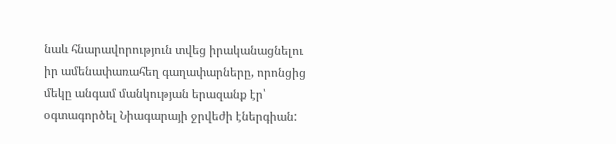նաև հնարավորություն տվեց իրականացնելու իր ամենափառահեղ գաղափարները, որոնցից մեկը անգամ մանկության երազանք էր՝ օգտագործել Նիագարայի ջրվեժի էներգիան: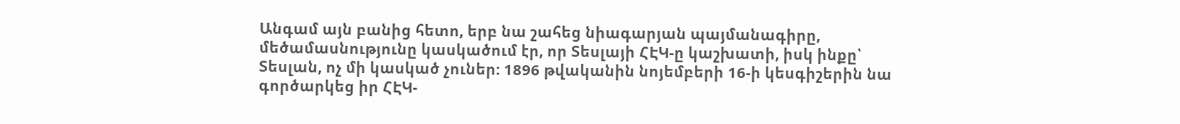Անգամ այն բանից հետո, երբ նա շահեց նիագարյան պայմանագիրը, մեծամասնությունը կասկածում էր, որ Տեսլայի ՀԷԿ-ը կաշխատի, իսկ ինքը՝ Տեսլան, ոչ մի կասկած չուներ: 1896 թվականին նոյեմբերի 16-ի կեսգիշերին նա գործարկեց իր ՀԷԿ-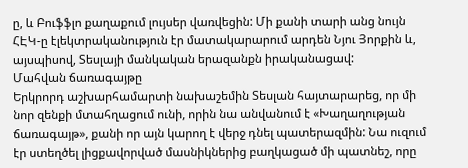ը, և Բուֆֆլո քաղաքում լույսեր վառվեցին: Մի քանի տարի անց նույն ՀԷԿ-ը էլեկտրականություն էր մատակարարում արդեն Նյու Յորքին և, այսպիսով, Տեսլայի մանկական երազանքն իրականացավ:
Մահվան ճառագայթը
Երկրորդ աշխարհամարտի նախաշեմին Տեսլան հայտարարեց, որ մի նոր զենքի մտահղացում ունի, որին նա անվանում է «Խաղաղության ճառագայթ», քանի որ այն կարող է վերջ դնել պատերազմին: Նա ուզում էր ստեղծել լիցքավորված մասնիկներից բաղկացած մի պատնեշ, որը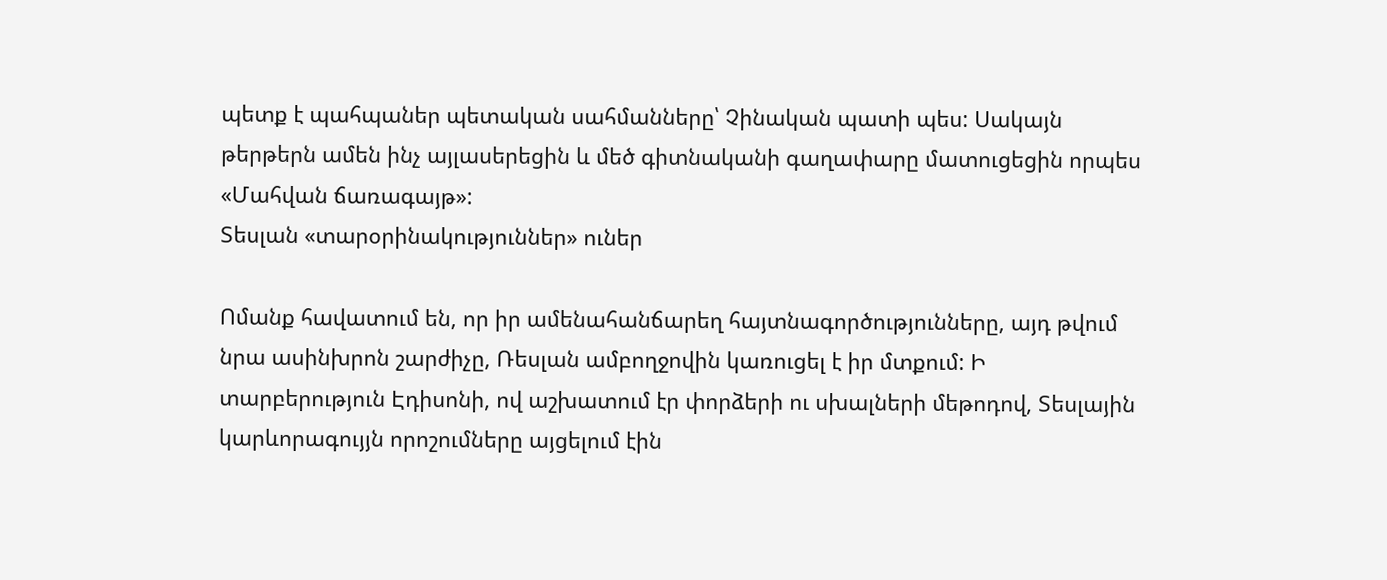պետք է պահպաներ պետական սահմանները՝ Չինական պատի պես: Սակայն թերթերն ամեն ինչ այլասերեցին և մեծ գիտնականի գաղափարը մատուցեցին որպես «Մահվան ճառագայթ»:
Տեսլան «տարօրինակություններ» ուներ

Ոմանք հավատում են, որ իր ամենահանճարեղ հայտնագործությունները, այդ թվում նրա ասինխրոն շարժիչը, Ռեսլան ամբողջովին կառուցել է իր մտքում: Ի տարբերություն Էդիսոնի, ով աշխատում էր փորձերի ու սխալների մեթոդով, Տեսլային կարևորագույյն որոշումները այցելում էին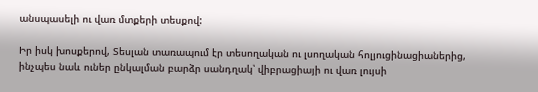անսպասելի ու վառ մտքերի տեսքով:

Իր իսկ խոսքերով, Տեսլան տառապում էր տեսողական ու լսողական հոլյուցինացիաներից, ինչպես նաև ուներ ընկալման բարձր սանդղակ՝ վիբրացիայի ու վառ լույսի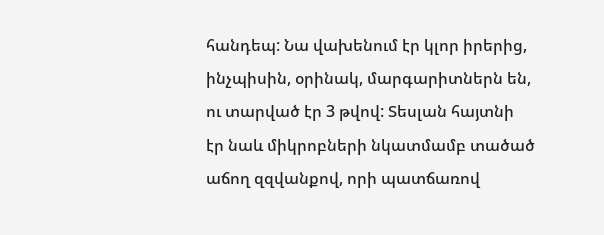հանդեպ: Նա վախենում էր կլոր իրերից, ինչպիսին, օրինակ, մարգարիտներն են, ու տարված էր 3 թվով: Տեսլան հայտնի էր նաև միկրոբների նկատմամբ տածած աճող զզվանքով, որի պատճառով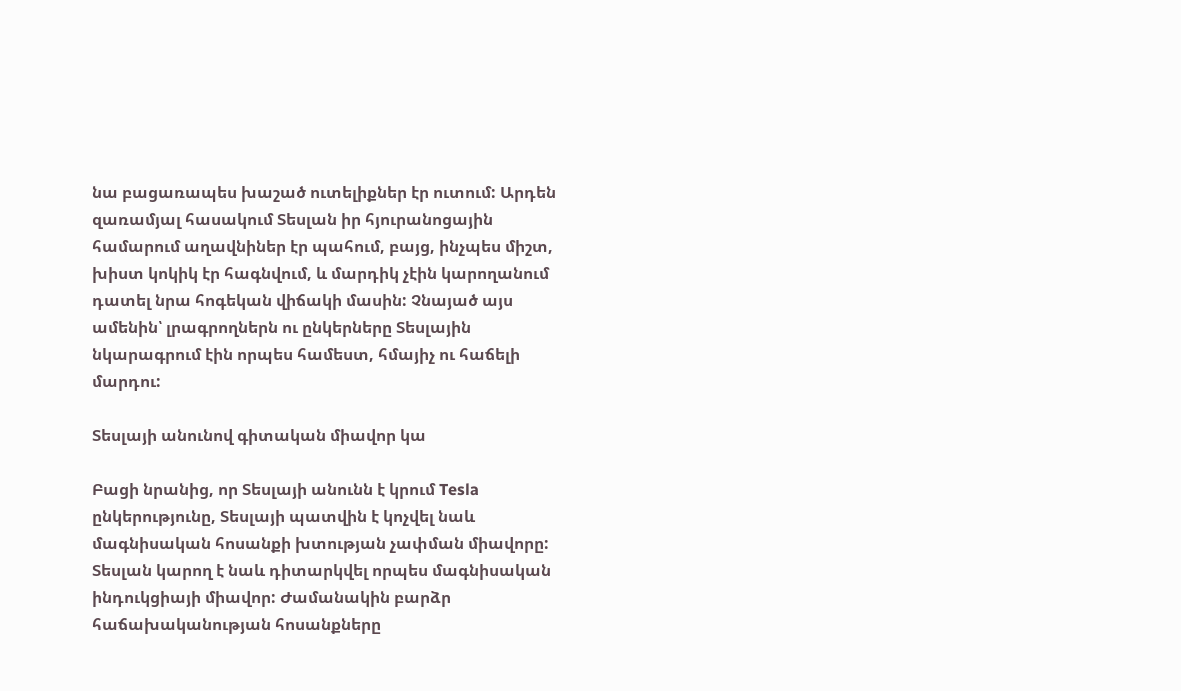նա բացառապես խաշած ուտելիքներ էր ուտում: Արդեն զառամյալ հասակում Տեսլան իր հյուրանոցային համարում աղավնիներ էր պահում, բայց, ինչպես միշտ, խիստ կոկիկ էր հագնվում, և մարդիկ չէին կարողանում դատել նրա հոգեկան վիճակի մասին: Չնայած այս ամենին՝ լրագրողներն ու ընկերները Տեսլային նկարագրում էին որպես համեստ, հմայիչ ու հաճելի մարդու:

Տեսլայի անունով գիտական միավոր կա

Բացի նրանից, որ Տեսլայի անունն է կրում Tesla ընկերությունը, Տեսլայի պատվին է կոչվել նաև մագնիսական հոսանքի խտության չափման միավորը: Տեսլան կարող է նաև դիտարկվել որպես մագնիսական ինդուկցիայի միավոր: Ժամանակին բարձր հաճախականության հոսանքները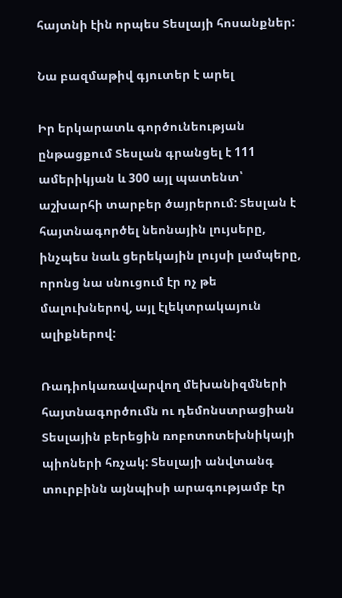հայտնի էին որպես Տեսլայի հոսանքներ:

Նա բազմաթիվ գյուտեր է արել

Իր երկարատև գործունեության ընթացքում Տեսլան գրանցել է 111 ամերիկյան և 300 այլ պատենտ՝ աշխարհի տարբեր ծայրերում: Տեսլան է հայտնագործել նեոնային լույսերը, ինչպես նաև ցերեկային լույսի լամպերը, որոնց նա սնուցում էր ոչ թե մալուխներով, այլ էլեկտրակայուն ալիքներով:

Ռադիոկառավարվող մեխանիզմների հայտնագործումն ու դեմոնստրացիան Տեսլային բերեցին ռոբոտոտեխնիկայի պիոների հռչակ: Տեսլայի անվտանգ տուրբինն այնպիսի արագությամբ էր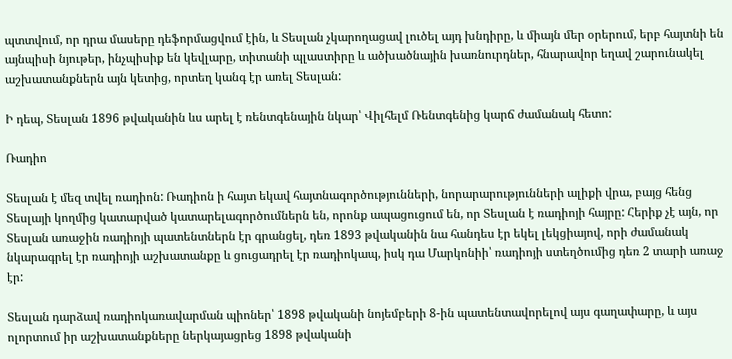պտտվում, որ դրա մասերը դեֆորմացվում էին, և Տեսլան չկարողացավ լուծել այդ խնդիրը, և միայն մեր օրերում, երբ հայտնի են այնպիսի նյութեր, ինչպիսիք են կեվլարը, տիտանի պլաստիրը և ածխածնային խառնուրդներ, հնարավոր եղավ շարունակել աշխատանքներն այն կետից, որտեղ կանգ էր առել Տեսլան:

Ի դեպ, Տեսլան 1896 թվականին ևս արել է ռենտգենային նկար՝ Վիլհելմ Ռենտգենից կարճ ժամանակ հետո:

Ռադիո

Տեսլան է մեզ տվել ռադիոն: Ռադիոն ի հայտ եկավ հայտնագործությունների, նորարարությունների ալիքի վրա, բայց հենց Տեսլայի կողմից կատարված կատարելագործումներն են, որոնք ապացուցում են, որ Տեսլան է ռադիոյի հայրը: Հերիք չէ այն, որ Տեսլան առաջին ռադիոյի պատենտներն էր գրանցել, դեռ 1893 թվականին նա հանդես էր եկել լեկցիայով, որի ժամանակ նկարագրել էր ռադիոյի աշխատանքը և ցուցադրել էր ռադիոկապ, իսկ դա Մարկոնիի՝ ռադիոյի ստեղծումից դեռ 2 տարի առաջ էր:

Տեսլան դարձավ ռադիոկառավարման պիոներ՝ 1898 թվականի նոյեմբերի 8-ին պատենտավորելով այս գաղափարը, և այս ոլորտում իր աշխատանքները ներկայացրեց 1898 թվականի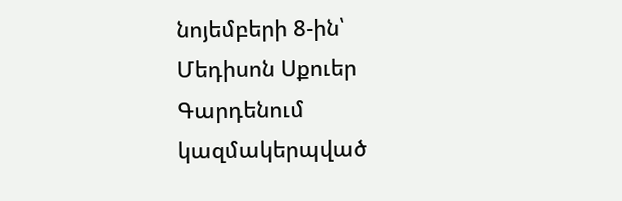նոյեմբերի 8-ին՝ Մեդիսոն Սքուեր Գարդենում կազմակերպված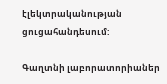էլեկտրականության ցուցահանդեսում:

Գաղտնի լաբորատորիաներ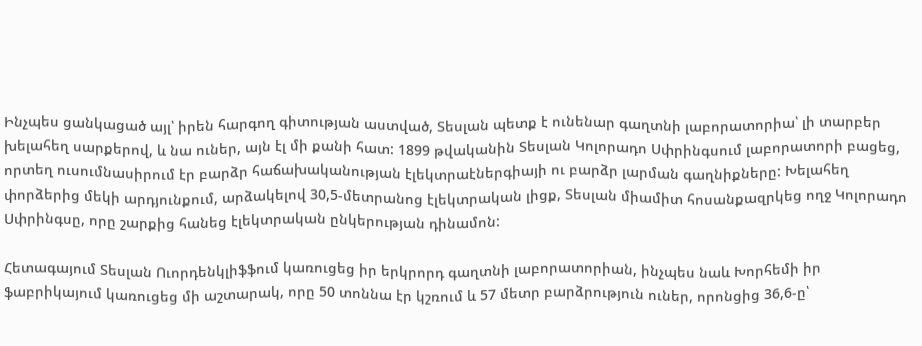Ինչպես ցանկացած այլ՝ իրեն հարգող գիտության աստված, Տեսլան պետք է ունենար գաղտնի լաբորատորիա՝ լի տարբեր խելահեղ սարքերով, և նա ուներ, այն էլ մի քանի հատ: 1899 թվականին Տեսլան Կոլորադո Սփրինգսում լաբորատորի բացեց, որտեղ ուսումնասիրում էր բարձր հաճախականության էլեկտրաէներգիայի ու բարձր լարման գաղնիքները: Խելահեղ փորձերից մեկի արդյունքում, արձակելով 30,5-մետրանոց էլեկտրական լիցք, Տեսլան միամիտ հոսանքազրկեց ողջ Կոլորադո Սփրինգսը, որը շարքից հանեց էլեկտրական ընկերության դինամոն:

Հետագայում Տեսլան Ուորդենկլիֆֆում կառուցեց իր երկրորդ գաղտնի լաբորատորիան, ինչպես նաև Խորհեմի իր ֆաբրիկայում կառուցեց մի աշտարակ, որը 50 տոննա էր կշռում և 57 մետր բարձրություն ուներ, որոնցից 36,6-ը՝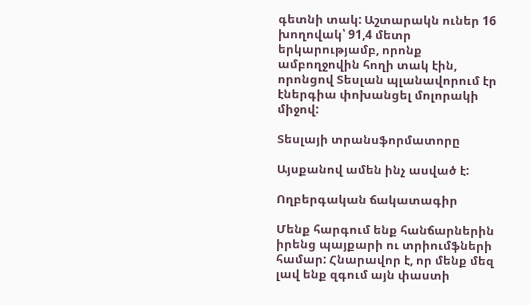գետնի տակ: Աշտարակն ուներ 16 խողովակ՝ 91,4 մետր երկարությամբ, որոնք ամբողջովին հողի տակ էին, որոնցով Տեսլան պլանավորում էր էներգիա փոխանցել մոլորակի միջով:

Տեսլայի տրանսֆորմատորը

Այսքանով ամեն ինչ ասված է:

Ողբերգական ճակատագիր

Մենք հարգում ենք հանճարներին իրենց պայքարի ու տրիումֆների համար: Հնարավոր է, որ մենք մեզ լավ ենք զգում այն փաստի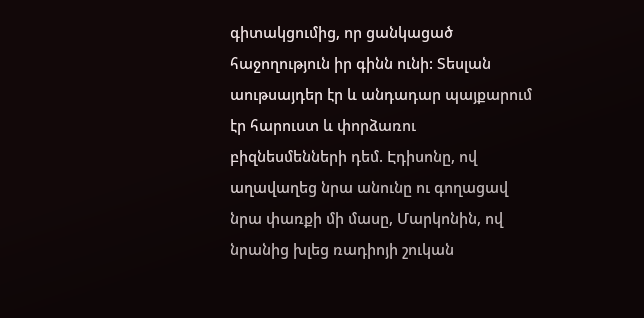գիտակցումից, որ ցանկացած հաջողություն իր գինն ունի: Տեսլան աութսայդեր էր և անդադար պայքարում էր հարուստ և փորձառու բիզնեսմենների դեմ. Էդիսոնը, ով աղավաղեց նրա անունը ու գողացավ նրա փառքի մի մասը, Մարկոնին, ով նրանից խլեց ռադիոյի շուկան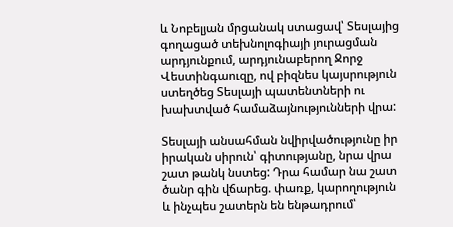և Նոբելյան մրցանակ ստացավ՝ Տեսլայից գողացած տեխնոլոգիայի յուրացման արդյունքում, արդյունաբերող Ջորջ Վեստինգաուզը, ով բիզնես կայսրություն ստեղծեց Տեսլայի պատենտների ու խախտված համաձայնությունների վրա:

Տեսլայի անսահման նվիրվածությունը իր իրական սիրուն՝ գիտությանը, նրա վրա շատ թանկ նստեց: Դրա համար նա շատ ծանր գին վճարեց. փառք, կարողություն և ինչպես շատերն են ենթադրում՝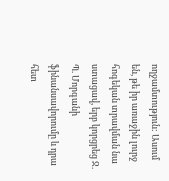ողջամտություն: Ասում են, թե իր առաջին լուրջ հոգեկան տրավման նա ստացավ, երբ կորցրեց Ջ. Պ. Մորգանի ֆինանսավորումը և դրա հետ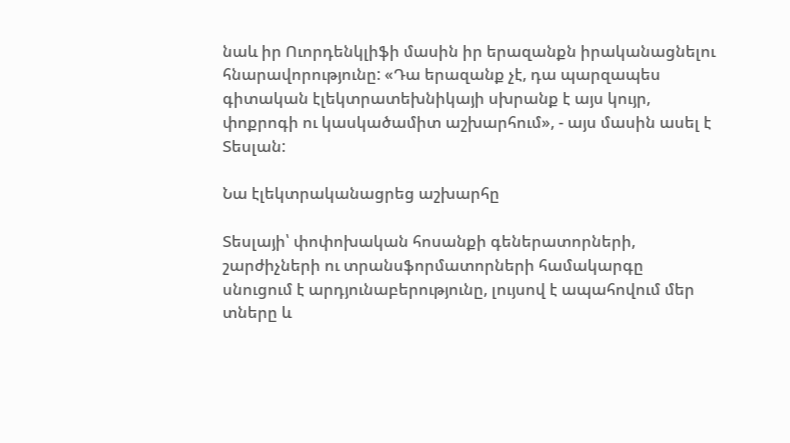նաև իր Ուորդենկլիֆի մասին իր երազանքն իրականացնելու հնարավորությունը: «Դա երազանք չէ, դա պարզապես գիտական էլեկտրատեխնիկայի սխրանք է այս կույր, փոքրոգի ու կասկածամիտ աշխարհում», - այս մասին ասել է Տեսլան:

Նա էլեկտրականացրեց աշխարհը

Տեսլայի՝ փոփոխական հոսանքի գեներատորների, շարժիչների ու տրանսֆորմատորների համակարգը սնուցում է արդյունաբերությունը, լույսով է ապահովում մեր տները և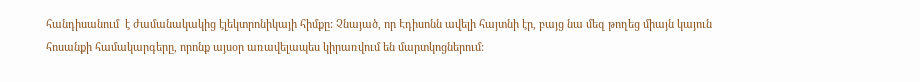հանդիսանում  է ժամանակակից էլեկտրոնիկայի հիմքը: Չնայած, որ Էդիսոնն ավելի հայտնի էր, բայց նա մեզ թողեց միայն կայուն հոսանքի համակարգերը, որոնք այսօր առավելապես կիրառվում են մարտկոցներում: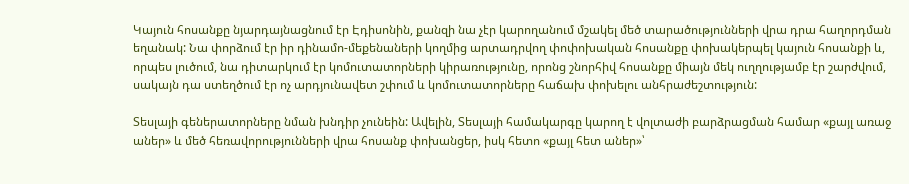Կայուն հոսանքը նյարդայնացնում էր Էդիսոնին, քանզի նա չէր կարողանում մշակել մեծ տարածությունների վրա դրա հաղորդման եղանակ: Նա փորձում էր իր դինամո-մեքենաների կողմից արտադրվող փոփոխական հոսանքը փոխակերպել կայուն հոսանքի և, որպես լուծում, նա դիտարկում էր կոմուտատորների կիրառությունը, որոնց շնորհիվ հոսանքը միայն մեկ ուղղությամբ էր շարժվում, սակայն դա ստեղծում էր ոչ արդյունավետ շփում և կոմուտատորները հաճախ փոխելու անհրաժեշտություն:

Տեսլայի գեներատորները նման խնդիր չունեին: Ավելին, Տեսլայի համակարգը կարող է վոլտաժի բարձրացման համար «քայլ առաջ աներ» և մեծ հեռավորությունների վրա հոսանք փոխանցեր, իսկ հետո «քայլ հետ աներ»՝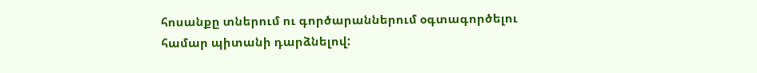հոսանքը տներում ու գործարաններում օգտագործելու համար պիտանի դարձնելով: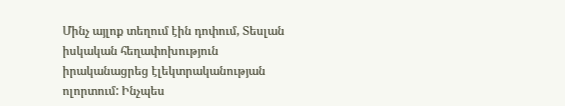Մինչ այլոք տեղում էին դոփում, Տեսլան իսկական հեղափոխություն իրականացրեց էլեկտրականության ոլորտում: Ինչպես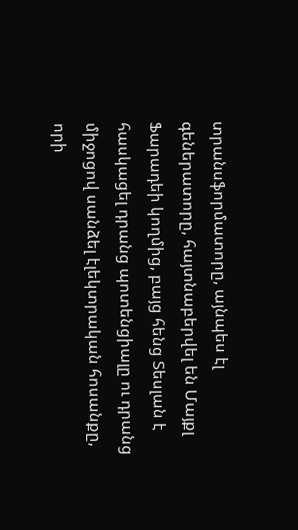տրանսֆորմատորը, այնպես էլ գեներատորը, հայտնաբերվել են Մայքլ Ֆարադեի կողմից, բայց հենց Տեսլան է հասկացել դրանց պոտենցիալը ու դրանց միջոցով սանձել էլեկտրական հոսանքը, որի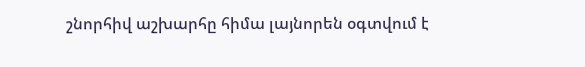շնորհիվ աշխարհը հիմա լայնորեն օգտվում է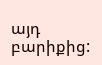այդ բարիքից: